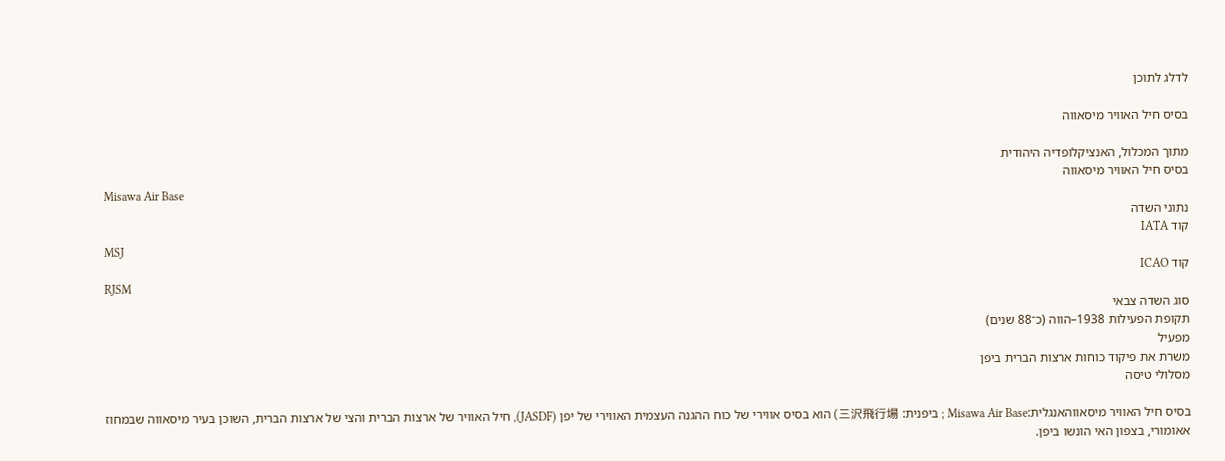לדלג לתוכן

בסיס חיל האוויר מיסאווה

מתוך המכלול, האנציקלופדיה היהודית
בסיס חיל האוויר מיסאווה
Misawa Air Base
נתוני השדה
קוד IATA
MSJ
קוד ICAO
RJSM
סוג השדה צבאי
תקופת הפעילות 1938–הווה (כ־88 שנים)
מפעיל
משרת את פיקוד כוחות ארצות הברית ביפן
מסלולי טיסה

בסיס חיל האוויר מיסאווהאנגלית:Misawa Air Base ; ביפנית: 三沢飛行場) הוא בסיס אווירי של כוח ההגנה העצמית האווירי של יפן (JASDF), חיל האוויר של ארצות הברית והצי של ארצות הברית, השוכן בעיר מיסאווה שבמחוז אאומורי, בצפון האי הונשו ביפן.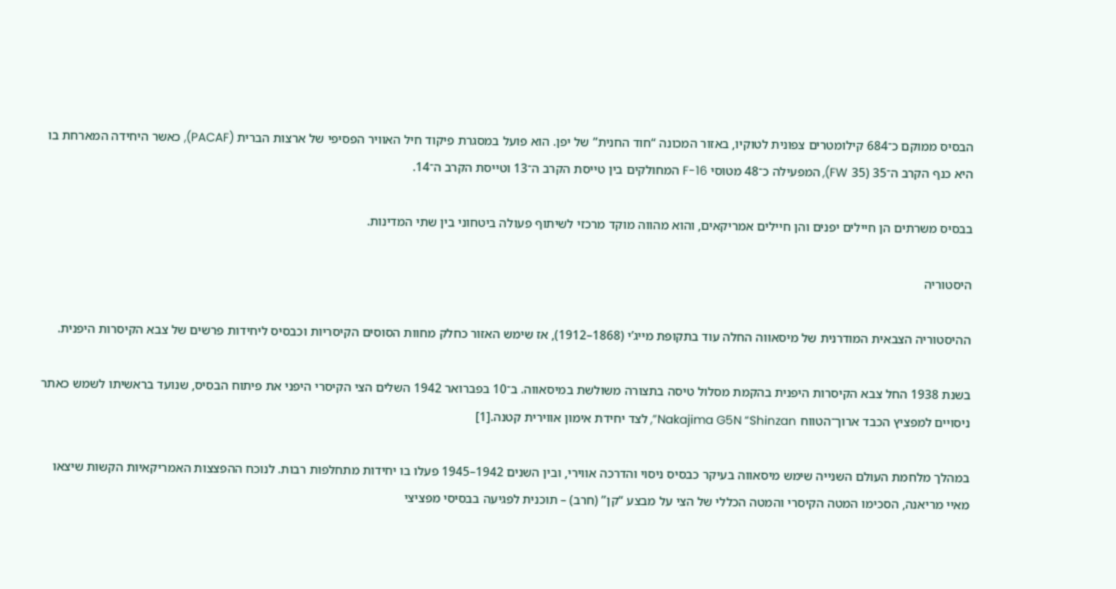הבסיס ממוקם כ־684 קילומטרים צפונית לטוקיו, באזור המכונה “חוד החנית” של יפן. הוא פועל במסגרת פיקוד חיל האוויר הפסיפי של ארצות הברית (PACAF), כאשר היחידה המארחת בו היא כנף הקרב ה־35 (35 FW), המפעילה כ־48 מטוסי F-16 המחולקים בין טייסת הקרב ה־13 וטייסת הקרב ה־14.

בבסיס משרתים הן חיילים יפנים והן חיילים אמריקאים, והוא מהווה מוקד מרכזי לשיתוף פעולה ביטחוני בין שתי המדינות.

היסטוריה

ההיסטוריה הצבאית המודרנית של מיסאווה החלה עוד בתקופת מייג’י (1868–1912), אז שימש האזור כחלק מחוות הסוסים הקיסריות וכבסיס ליחידות פרשים של צבא הקיסרות היפנית.

בשנת 1938 החל צבא הקיסרות היפנית בהקמת מסלול טיסה בתצורה משולשת במיסאווה. ב־10 בפברואר 1942 השלים הצי הקיסרי היפני את פיתוח הבסיס, שנועד בראשיתו לשמש כאתר ניסויים למפציץ הכבד ארוך־הטווח Nakajima G5N “Shinzan”, לצד יחידת אימון אווירית קטנה.[1]

במהלך מלחמת העולם השנייה שימש מיסאווה בעיקר כבסיס ניסוי והדרכה אווירי, ובין השנים 1942–1945 פעלו בו יחידות מתחלפות רבות. לנוכח ההפצצות האמריקאיות הקשות שיצאו מאיי מריאנה, הסכימו המטה הקיסרי והמטה הכללי של הצי על מבצע “קן” (חרב) – תוכנית לפגיעה בבסיסי מפציצי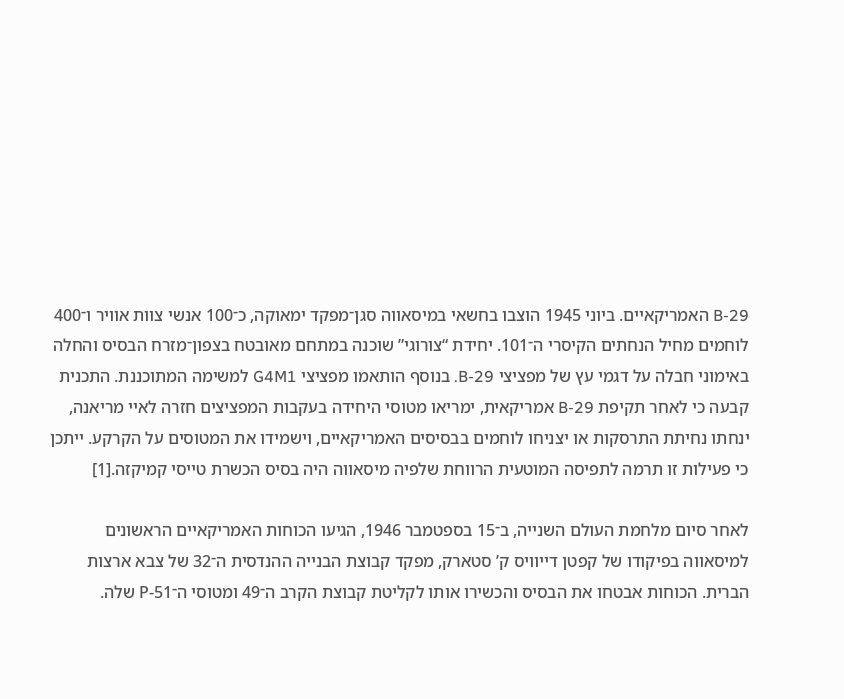B-29 האמריקאיים. ביוני 1945 הוצבו בחשאי במיסאווה סגן־מפקד ימאוקה, כ־100 אנשי צוות אוויר ו־400 לוחמים מחיל הנחתים הקיסרי ה־101. יחידת “צורוגי” שוכנה במתחם מאובטח בצפון־מזרח הבסיס והחלה באימוני חבלה על דגמי עץ של מפציצי B-29. בנוסף הותאמו מפציצי G4M1 למשימה המתוכננת. התכנית קבעה כי לאחר תקיפת B-29 אמריקאית, ימריאו מטוסי היחידה בעקבות המפציצים חזרה לאיי מריאנה, ינחתו נחיתת התרסקות או יצניחו לוחמים בבסיסים האמריקאיים, וישמידו את המטוסים על הקרקע. ייתכן כי פעילות זו תרמה לתפיסה המוטעית הרווחת שלפיה מיסאווה היה בסיס הכשרת טייסי קמיקזה.[1]

לאחר סיום מלחמת העולם השנייה, ב־15 בספטמבר 1946, הגיעו הכוחות האמריקאיים הראשונים למיסאווה בפיקודו של קפטן דייוויס ק’ סטארק, מפקד קבוצת הבנייה ההנדסית ה־32 של צבא ארצות הברית. הכוחות אבטחו את הבסיס והכשירו אותו לקליטת קבוצת הקרב ה־49 ומטוסי ה־P-51 שלה.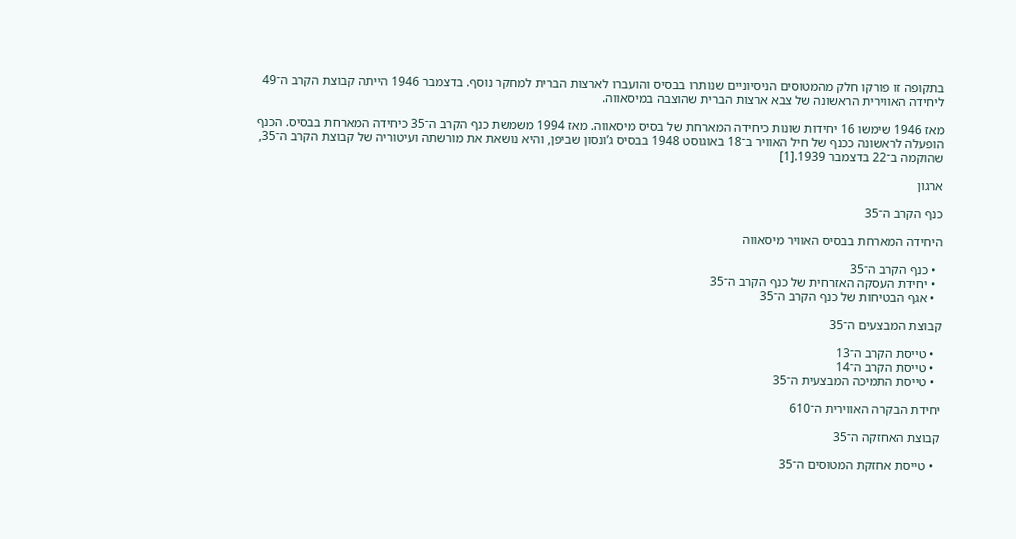בתקופה זו פורקו חלק מהמטוסים הניסיוניים שנותרו בבסיס והועברו לארצות הברית למחקר נוסף. בדצמבר 1946 הייתה קבוצת הקרב ה־49 ליחידה האווירית הראשונה של צבא ארצות הברית שהוצבה במיסאווה.

מאז 1946 שימשו 16 יחידות שונות כיחידה המארחת של בסיס מיסאווה. מאז 1994 משמשת כנף הקרב ה־35 כיחידה המארחת בבסיס. הכנף הופעלה לראשונה ככנף של חיל האוויר ב־18 באוגוסט 1948 בבסיס ג’ונסון שביפן, והיא נושאת את מורשתה ועיטוריה של קבוצת הקרב ה־35, שהוקמה ב־22 בדצמבר 1939.[1]

ארגון

כנף הקרב ה־35

היחידה המארחת בבסיס האוויר מיסאווה

  • כנף הקרב ה־35
  • יחידת העסקה האזרחית של כנף הקרב ה־35
  • אגף הבטיחות של כנף הקרב ה־35

קבוצת המבצעים ה־35

  • טייסת הקרב ה־13
  • טייסת הקרב ה־14
  • טייסת התמיכה המבצעית ה־35

יחידת הבקרה האווירית ה־610

קבוצת האחזקה ה־35

  • טייסת אחזקת המטוסים ה־35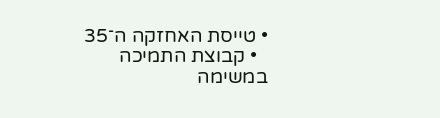• טייסת האחזקה ה־35
  • קבוצת התמיכה במשימה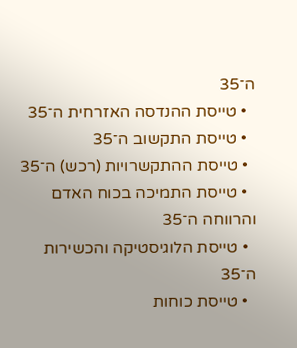ה־35
  • טייסת ההנדסה האזרחית ה־35
  • טייסת התקשוב ה־35
  • טייסת ההתקשרויות (רכש) ה־35
  • טייסת התמיכה בכוח האדם והרווחה ה־35
  • טייסת הלוגיסטיקה והכשירות ה־35
  • טייסת כוחות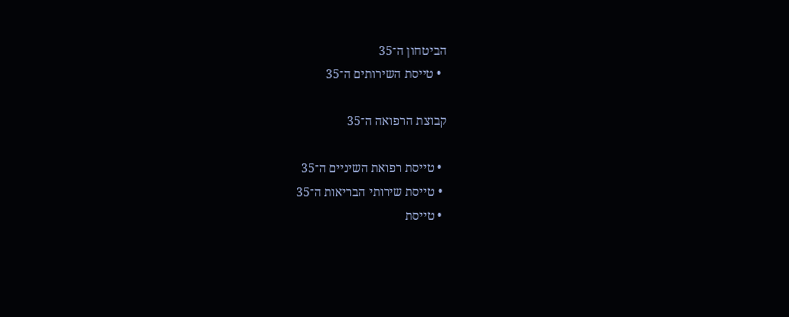הביטחון ה־35
  • טייסת השירותים ה־35

קבוצת הרפואה ה־35

  • טייסת רפואת השיניים ה־35
  • טייסת שירותי הבריאות ה־35
  • טייסת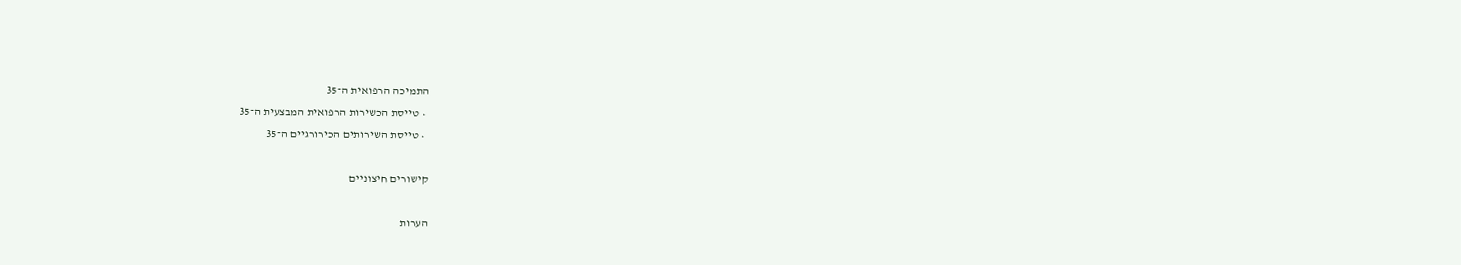התמיכה הרפואית ה־35
  • טייסת הכשירות הרפואית המבצעית ה־35
  • טייסת השירותים הכירורגיים ה־35

קישורים חיצוניים

הערות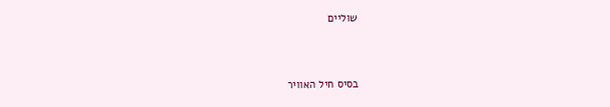שוליים


בסיס חיל האוויר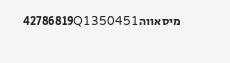מיסאווה42786819Q1350451